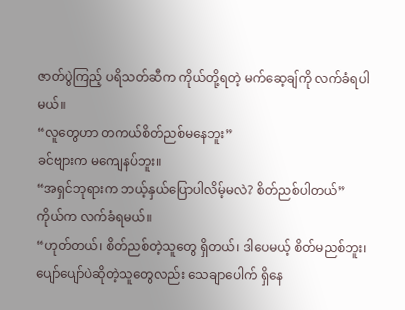ဇာတ်ပွဲကြည့် ပရိသတ်ဆီက ကိုယ်တို့ရတဲ့ မက်ဆေ့ချ်ကို လက်ခံရပါမယ်။
“လူတွေဟာ တကယ်စိတ်ညစ်မနေဘူး”
ခင်ဗျားက မကျေနပ်ဘူး။
“အရှင်ဘုရားက ဘယ့်နှယ်ပြောပါလိမ့်မလဲ? စိတ်ညစ်ပါတယ်”
ကိုယ်က လက်ခံရမယ်။
“ဟုတ်တယ်၊ စိတ်ညစ်တဲ့သူတွေ ရှိတယ်၊ ဒါပေမယ့် စိတ်မညစ်ဘူး၊ ပျော်ပျော်ပဲဆိုတဲ့သူတွေလည်း သေချာပေါက် ရှိနေ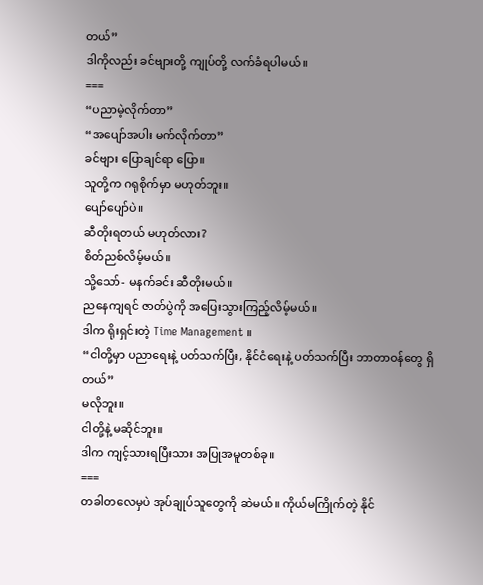တယ်”
ဒါကိုလည်း ခင်ဗျားတို့ ကျုပ်တို့ လက်ခံရပါမယ်။
===
“ပညာမဲ့လိုက်တာ”
“အပျော်အပါး မက်လိုက်တာ”
ခင်ဗျား ပြောချင်ရာ ပြော။
သူတို့က ဂရုစိုက်မှာ မဟုတ်ဘူး။
ပျော်ပျော်ပဲ။
ဆီတိုးရတယ် မဟုတ်လား?
စိတ်ညစ်လိမ့်မယ်။
သို့သော်- မနက်ခင်း ဆီတိုးမယ်။
ညနေကျရင် ဇာတ်ပွဲကို အပြေးသွားကြည့်လိမ့်မယ်။
ဒါက ရိုးရှင်းတဲ့ Time Management ။
“ငါတို့မှာ ပညာရေးနဲ့ ပတ်သက်ပြီး, နိုင်ငံရေးနဲ့ ပတ်သက်ပြီး ဘာတာဝန်တွေ ရှိတယ်”
မလိုဘူး။
ငါတို့နဲ့ မဆိုင်ဘူး။
ဒါက ကျင့်သားရပြီးသား အပြုအမူတစ်ခု။
===
တခါတလေမှပဲ အုပ်ချုပ်သူတွေကို ဆဲမယ်။ ကိုယ်မကြိုက်တဲ့ နိုင်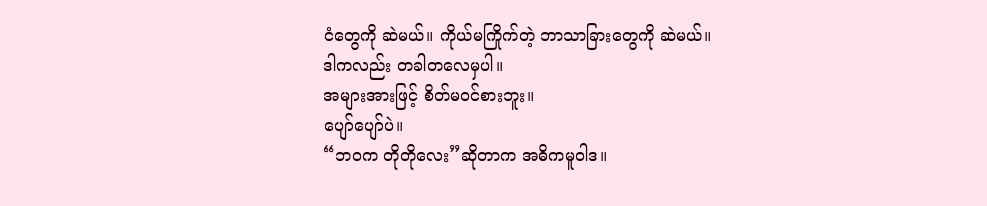ငံတွေကို ဆဲမယ်။ ကိုယ်မကြိုက်တဲ့ ဘာသာခြားတွေကို ဆဲမယ်။
ဒါကလည်း တခါတလေမှပါ။
အများအားဖြင့် စိတ်မဝင်စားဘူး။
ပျော်ပျော်ပဲ။
“ဘဝက တိုတိုလေး”ဆိုတာက အဓိကမူဝါဒ။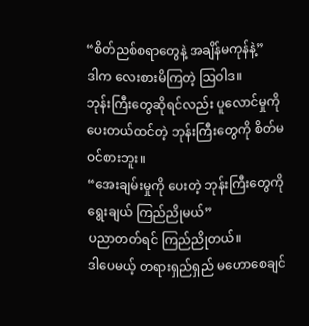“စိတ်ညစ်စရာတွေနဲ့ အချိန်မကုန်နဲ့”
ဒါက လေးစားမိကြတဲ့ ဩဝါဒ။
ဘုန်းကြီးတွေဆိုရင်လည်း ပူလောင်မှုကို ပေးတယ်ထင်တဲ့ ဘုန်းကြီးတွေကို စိတ်မဝင်စားဘူး။
“အေးချမ်းမှုကို ပေးတဲ့ ဘုန်းကြီးတွေကို ရွေးချယ် ကြည်ညိုမယ်”
ပညာတတ်ရင် ကြည်ညိုတယ်။
ဒါပေမယ့် တရားရှည်ရှည် မဟောစေချင်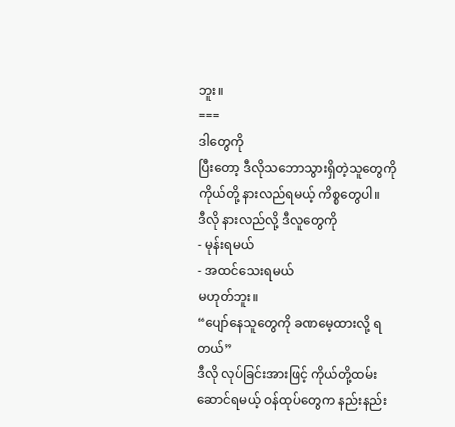ဘူး။
===
ဒါတွေကို
ပြီးတော့ ဒီလိုသဘောသွားရှိတဲ့သူတွေကို
ကိုယ်တို့ နားလည်ရမယ့် ကိစ္စတွေပါ။
ဒီလို နားလည်လို့ ဒီလူတွေကို
- မုန်းရမယ်
- အထင်သေးရမယ်
မဟုတ်ဘူး။
“ပျော်နေသူတွေကို ခဏမေ့ထားလို့ ရတယ်”
ဒီလို လုပ်ခြင်းအားဖြင့် ကိုယ်တို့ထမ်းဆောင်ရမယ့် ဝန်ထုပ်တွေက နည်းနည်း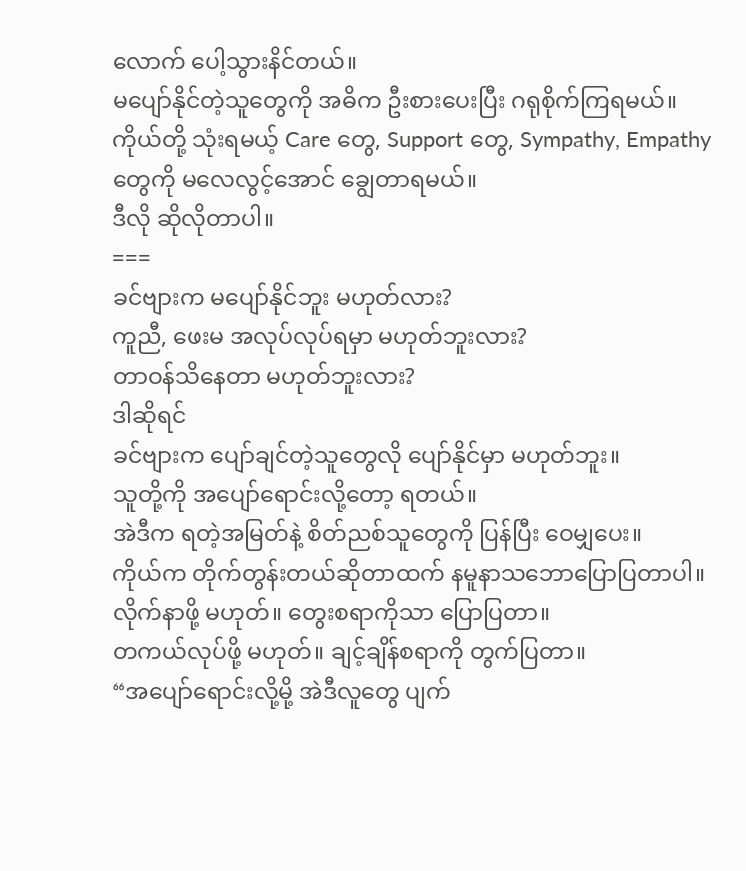လောက် ပေါ့သွားနိင်တယ်။
မပျော်နိုင်တဲ့သူတွေကို အဓိက ဦးစားပေးပြီး ဂရုစိုက်ကြရမယ်။
ကိုယ်တို့ သုံးရမယ့် Care တွေ, Support တွေ, Sympathy, Empathy တွေကို မလေလွင့်အောင် ချွေတာရမယ်။
ဒီလို ဆိုလိုတာပါ။
===
ခင်ဗျားက မပျော်နိုင်ဘူး မဟုတ်လား?
ကူညီ, ဖေးမ အလုပ်လုပ်ရမှာ မဟုတ်ဘူးလား?
တာဝန်သိနေတာ မဟုတ်ဘူးလား?
ဒါဆိုရင်
ခင်ဗျားက ပျော်ချင်တဲ့သူတွေလို ပျော်နိုင်မှာ မဟုတ်ဘူး။
သူတို့ကို အပျော်ရောင်းလို့တော့ ရတယ်။
အဲဒီက ရတဲ့အမြတ်နဲ့ စိတ်ညစ်သူတွေကို ပြန်ပြီး ဝေမျှပေး။
ကိုယ်က တိုက်တွန်းတယ်ဆိုတာထက် နမူနာသဘောပြောပြတာပါ။
လိုက်နာဖို့ မဟုတ်။ တွေးစရာကိုသာ ပြောပြတာ။
တကယ်လုပ်ဖို့ မဟုတ်။ ချင့်ချိန်စရာကို တွက်ပြတာ။
“အပျော်ရောင်းလို့မို့ အဲဒီလူတွေ ပျက်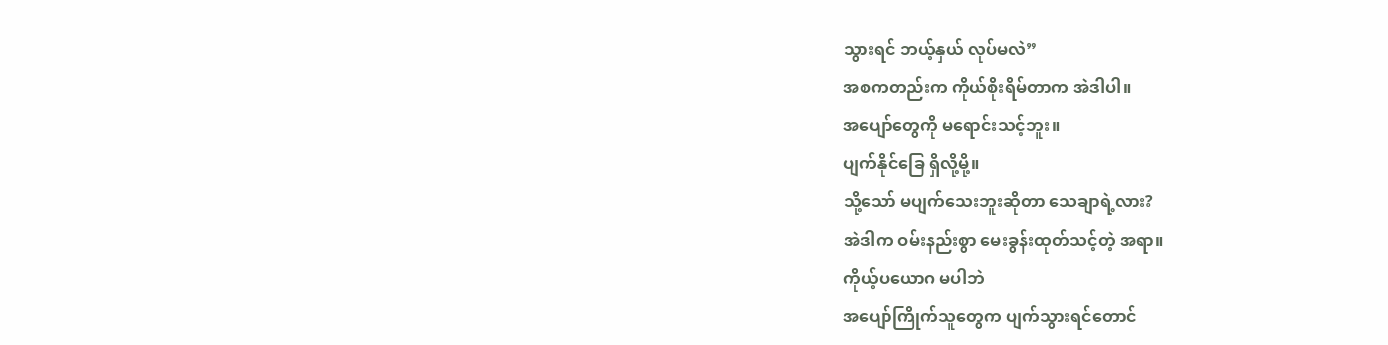သွားရင် ဘယ့်နှယ် လုပ်မလဲ”
အစကတည်းက ကိုယ်စိုးရိမ်တာက အဲဒါပါ။
အပျော်တွေကို မရောင်းသင့်ဘူး။
ပျက်နိုင်ခြေ ရှိလို့မို့။
သို့သော် မပျက်သေးဘူးဆိုတာ သေချာရဲ့လား?
အဲဒါက ဝမ်းနည်းစွာ မေးခွန်းထုတ်သင့်တဲ့ အရာ။
ကိုယ့်ပယောဂ မပါဘဲ
အပျော်ကြိုက်သူတွေက ပျက်သွားရင်တောင်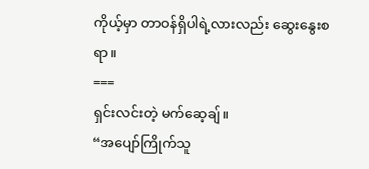ကိုယ့်မှာ တာဝန်ရှိပါရဲ့လားလည်း ဆွေးနွေးစရာ။
===
ရှင်းလင်းတဲ့ မက်ဆေ့ချ်။
“အပျော်ကြိုက်သူ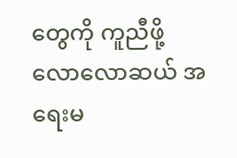တွေကို ကူညီဖို့ လောလောဆယ် အရေးမ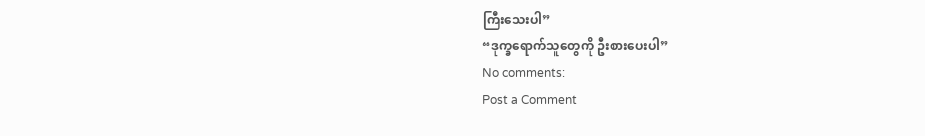ကြီးသေးပါ”
“ဒုက္ခရောက်သူတွေကို ဦးစားပေးပါ”
No comments:
Post a Comment